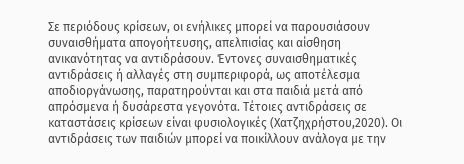Σε περιόδους κρίσεων, οι ενήλικες μπορεί να παρουσιάσουν συναισθήματα απογοήτευσης, απελπισίας και αίσθηση ανικανότητας να αντιδράσουν. Έντονες συναισθηματικές αντιδράσεις ή αλλαγές στη συμπεριφορά, ως αποτέλεσμα αποδιοργάνωσης, παρατηρούνται και στα παιδιά μετά από απρόσμενα ή δυσάρεστα γεγονότα. Τέτοιες αντιδράσεις σε καταστάσεις κρίσεων είναι φυσιολογικές (Χατζηχρήστου,2020). Οι αντιδράσεις των παιδιών μπορεί να ποικίλλουν ανάλογα με την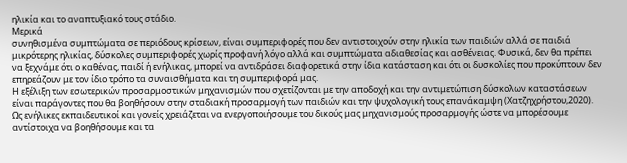ηλικία και το αναπτυξιακό τους στάδιο.
Μερικά
συνηθισμένα συμπτώματα σε περιόδους κρίσεων, είναι συμπεριφορές που δεν αντιστοιχούν στην ηλικία των παιδιών αλλά σε παιδιά μικρότερης ηλικίας, δύσκολες συμπεριφορές χωρίς προφανή λόγο αλλά και συμπτώματα αδιαθεσίας και ασθένειας. Φυσικά, δεν θα πρέπει να ξεχνάμε ότι ο καθένας, παιδί ή ενήλικας, μπορεί να αντιδράσει διαφορετικά στην ίδια κατάσταση και ότι οι δυσκολίες που προκύπτουν δεν επηρεάζουν με τον ίδιο τρόπο τα συναισθήματα και τη συμπεριφορά μας.
Η εξέλιξη των εσωτερικών προσαρμοστικών μηχανισμών που σχετίζονται με την αποδοχή και την αντιμετώπιση δύσκολων καταστάσεων είναι παράγοντες που θα βοηθήσουν στην σταδιακή προσαρμογή των παιδιών και την ψυχολογική τους επανάκαμψη (Χατζηχρήστου,2020). Ως ενήλικες εκπαιδευτικοί και γονείς χρειάζεται να ενεργοποιήσουμε του δικούς μας μηχανισμούς προσαρμογής ώστε να μπορέσουμε αντίστοιχα να βοηθήσουμε και τα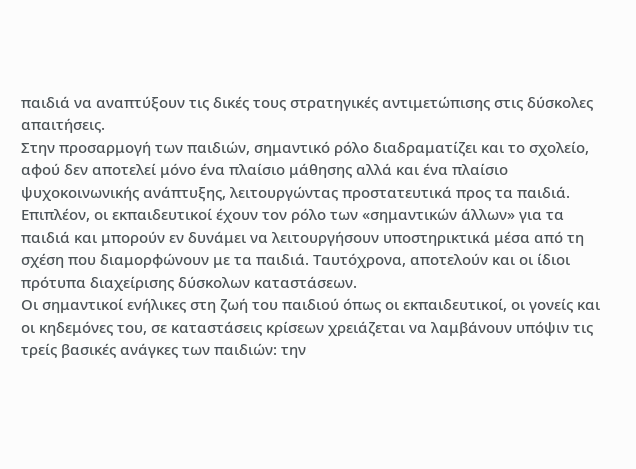παιδιά να αναπτύξουν τις δικές τους στρατηγικές αντιμετώπισης στις δύσκολες απαιτήσεις.
Στην προσαρμογή των παιδιών, σημαντικό ρόλο διαδραματίζει και το σχολείο, αφού δεν αποτελεί μόνο ένα πλαίσιο μάθησης αλλά και ένα πλαίσιο ψυχοκοινωνικής ανάπτυξης, λειτουργώντας προστατευτικά προς τα παιδιά. Επιπλέον, οι εκπαιδευτικοί έχουν τον ρόλο των «σημαντικών άλλων» για τα παιδιά και μπορούν εν δυνάμει να λειτουργήσουν υποστηρικτικά μέσα από τη σχέση που διαμορφώνουν με τα παιδιά. Ταυτόχρονα, αποτελούν και οι ίδιοι πρότυπα διαχείρισης δύσκολων καταστάσεων.
Oι σημαντικοί ενήλικες στη ζωή του παιδιού όπως οι εκπαιδευτικοί, οι γονείς και οι κηδεμόνες του, σε καταστάσεις κρίσεων χρειάζεται να λαμβάνουν υπόψιν τις τρείς βασικές ανάγκες των παιδιών: την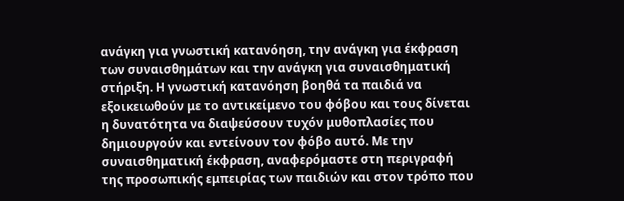ανάγκη για γνωστική κατανόηση, την ανάγκη για έκφραση των συναισθημάτων και την ανάγκη για συναισθηματική στήριξη. Η γνωστική κατανόηση βοηθά τα παιδιά να εξοικειωθούν με το αντικείμενο του φόβου και τους δίνεται η δυνατότητα να διαψεύσουν τυχόν μυθοπλασίες που δημιουργούν και εντείνουν τον φόβο αυτό. Με την συναισθηματική έκφραση, αναφερόμαστε στη περιγραφή της προσωπικής εμπειρίας των παιδιών και στον τρόπο που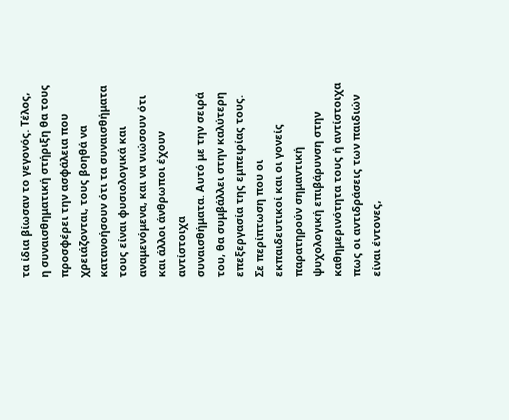τα ίδια βίωσαν το γεγονός. Τέλος, η συναισθηματική στήριξη θα τους προσφέρει την ασφάλεια που χρειάζονται, τους βοηθά να κατανοήσουν ότι τα συναισθήματα τους είναι φυσιολογικά και αναμενόμενα, και να νιώσουν ότι και άλλοι άνθρωποι έχουν αντίστοιχα
συναισθήματα. Αυτό με την σειρά του, θα συμβάλλει στην καλύτερη επεξεργασία της εμπειρίας τους.
Σε περίπτωση που οι εκπαιδευτικοί και οι γονείς παρατηρούν σημαντική ψυχολογική επιβάρυνση στην καθημερινότητα τους ή αντίστοιχα πως οι αντιδράσεις των παιδιών είναι έντονες,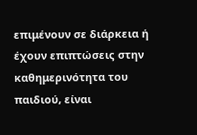επιμένουν σε διάρκεια ή έχουν επιπτώσεις στην καθημερινότητα του παιδιού, είναι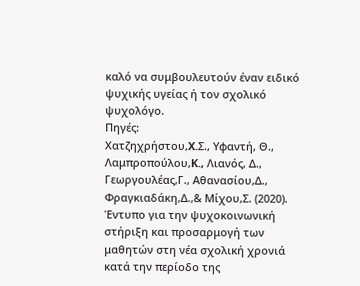καλό να συμβουλευτούν έναν ειδικό ψυχικής υγείας ή τον σχολικό ψυχολόγο.
Πηγές:
Χατζηχρήστου,X.Σ., Υφαντή, Θ., Λαμπροπούλου,K., Λιανός, Δ., Γεωργουλέας,Γ., Αθανασίου,Δ., Φραγκιαδάκη,Δ.,& Μίχου,Σ. (2020). Έντυπο για την ψυχοκοινωνική στήριξη και προσαρμογή των μαθητών στη νέα σχολική χρονιά κατά την περίοδο της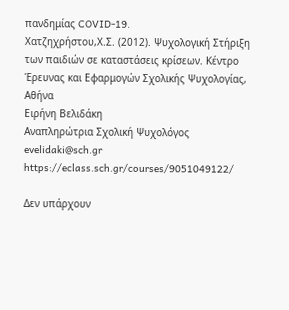πανδημίας COVID-19.
Χατζηχρήστου,Χ.Σ. (2012). Ψυχολογική Στήριξη των παιδιών σε καταστάσεις κρίσεων. Κέντρο Έρευνας και Εφαρμογών Σχολικής Ψυχολογίας, Αθήνα
Ειρήνη Βελιδάκη
Αναπληρώτρια Σχολική Ψυχολόγος
evelidaki@sch.gr
https://eclass.sch.gr/courses/9051049122/

Δεν υπάρχουν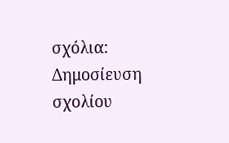σχόλια:
Δημοσίευση σχολίου